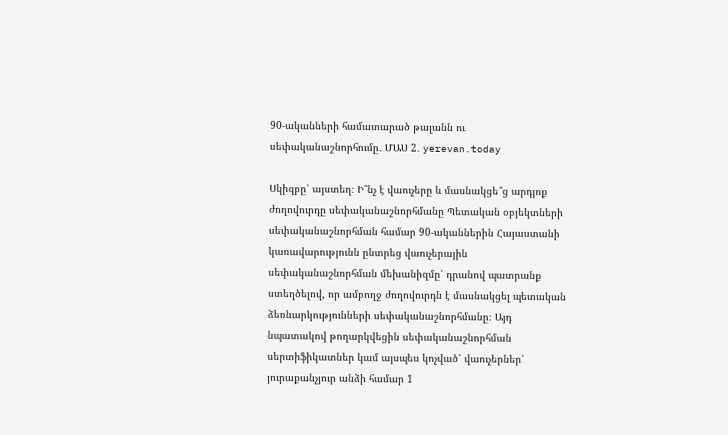90-ականների համատարած թալանն ու սեփականաշնորհումը․ ՄԱՍ 2․ yerevan.today

Սկիզբը՝ այստեղ։ Ի՞նչ է վաուչերը և մասնակցե՞ց արդյոք ժողովուրդը սեփականաշնորհմանը Պետական օբյեկտների սեփականաշնորհման համար 90-ականներին Հայաստանի կառավարությունն ընտրեց վաուչերային սեփականաշնորհման մեխանիզմը՝ դրանով պատրանք ստեղծելով, որ ամբողջ ժողովուրդն է մասնակցել պետական ձեռնարկությունների սեփականաշնորհմանը։ Այդ նպատակով թողարկվեցին սեփականաշնորհման սերտիֆիկատներ կամ այսպես կոչված՝ վաուչերներ՝ յուրաքանչյուր անձի համար 1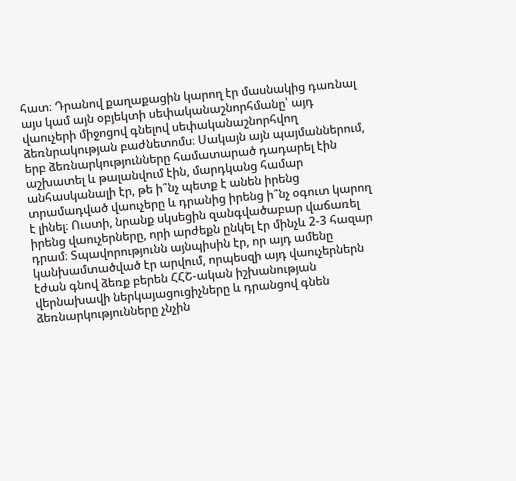հատ։ Դրանով քաղաքացին կարող էր մասնակից դառնալ այս կամ այն օբյեկտի սեփականաշնորհմանը՝ այդ վաուչերի միջոցով գնելով սեփականաշնորհվող ձեռնրակության բաժնետոմս։ Սակայն այն պայմաններում, երբ ձեռնարկությունները համատարած դադարել էին աշխատել և թալանվում էին, մարդկանց համար անհասկանալի էր, թե ի՞նչ պետք է անեն իրենց տրամադված վաուչերը և դրանից իրենց ի՞նչ օգուտ կարող է լինել։ Ուստի, նրանք սկսեցին զանգվածաբար վաճառել իրենց վաուչերները, որի արժեքն ընկել էր մինչև 2-3 հազար դրամ։ Տպավորությունն այնպիսին էր, որ այդ ամենը կանխամտածված էր արվում, որպեսզի այդ վաուչերներն էժան գնով ձեռք բերեն ՀՀՇ-ական իշխանության վերնախավի ներկայացուցիչները և դրանցով գնեն ձեռնարկությունները չնչին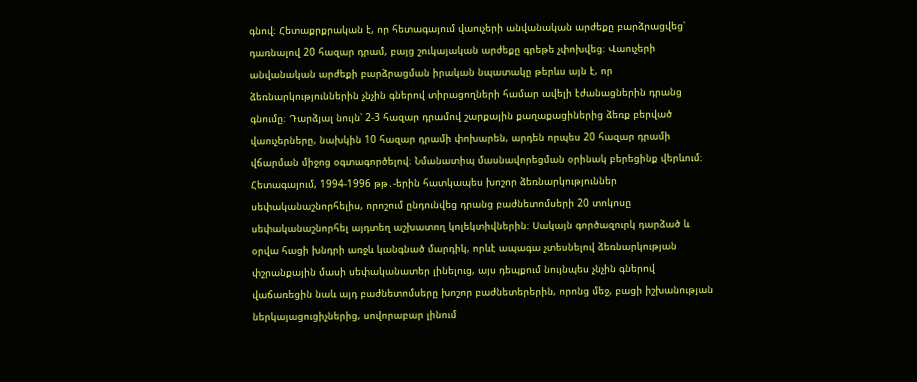գնով։ Հետաքրքրական է, որ հետագայում վաուչերի անվանական արժեքը բարձրացվեց՝ դառնալով 20 հազար դրամ, բայց շուկայական արժեքը գրեթե չփոխվեց։ Վաուչերի անվանական արժեքի բարձրացման իրական նպատակը թերևս այն է, որ ձեռնարկություններին չնչին գներով տիրացողների համար ավելի էժանացներին դրանց գնումը։ Դարձյալ նույն՝ 2-3 հազար դրամով շարքային քաղաքացիներից ձեռք բերված վաուչերները, նախկին 10 հազար դրամի փոխարեն, արդեն որպես 20 հազար դրամի վճարման միջոց օգտագործելով։ Նմանատիպ մասնավորեցման օրինակ բերեցինք վերևում։ Հետագայում, 1994-1996 թթ․-երին հատկապես խոշոր ձեռնարկություններ սեփականաշնորհելիս, որոշում ընդունվեց դրանց բաժնետոմսերի 20 տոկոսը սեփականաշնորհել այդտեղ աշխատող կոլեկտիվներին։ Սակայն գործազուրկ դարձած և օրվա հացի խնդրի առջև կանգնած մարդիկ, որևէ ապագա չտեսնելով ձեռնարկության փշրանքային մասի սեփականատեր լինելուց, այս դեպքում նույնպես չնչին գներով վաճառեցին նաև այդ բաժնետոմսերը խոշոր բաժնետերերին, որոնց մեջ, բացի իշխանության ներկայացուցիչներից, սովորաբար լինում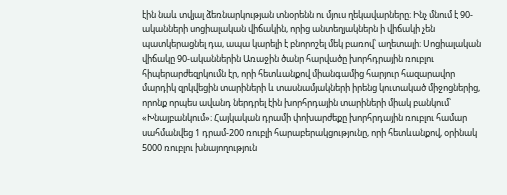էին նաև տվյալ ձեռնարկության տնօրենն ու մյուս ղեկավարները։ Ինչ մնում է 90-ականների սոցիալական վիճակին, որից անտեղյակներն ի վիճակի չեն պատկերացնել դա, ապա կարելի է բնորոշել մեկ բառով՝ աղետալի։ Սոցիալական վիճակը 90-ականներին Առաջին ծանր հարվածը խորհդրային ռուբլու հիպերարժեզրկումն էր, որի հետևանքով միանգամից հարյուր հազարավոր մարդիկ զրկվեցին տարիների և տասնամյակների իրենց կուտակած միջոցներից, որոնք որպես ավանդ ներդրել էին խորհրդային տարիների միակ բանկում՝ «Խնայբանկում»։ Հայկական դրամի փոխարժեքը խորհրդային ռուբլու համար սահմանվեց 1 դրամ-200 ռուբլի հարաբերակցությունը, որի հետևանքով, օրինակ 5000 ռուբլու խնայողություն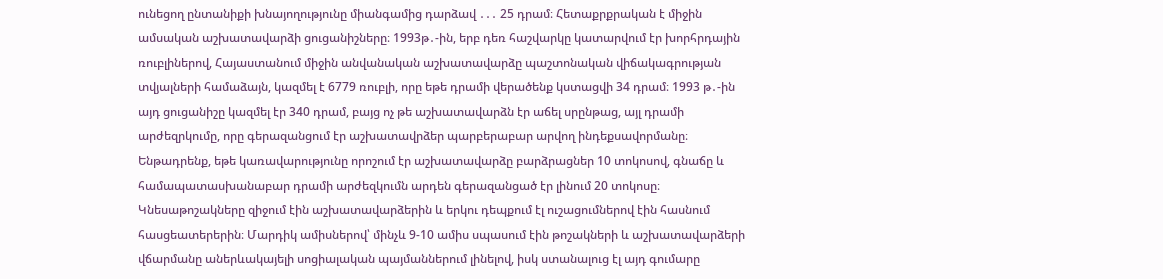ունեցող ընտանիքի խնայողությունը միանգամից դարձավ ․․․ 25 դրամ։ Հետաքրքրական է միջին ամսական աշխատավարձի ցուցանիշները։ 1993թ․-ին, երբ դեռ հաշվարկը կատարվում էր խորհրդային ռուբլիներով, Հայաստանում միջին անվանական աշխատավարձը պաշտոնական վիճակագրության տվյալների համաձայն, կազմել է 6779 ռուբլի, որը եթե դրամի վերածենք կստացվի 34 դրամ։ 1993 թ․-ին այդ ցուցանիշը կազմել էր 340 դրամ, բայց ոչ թե աշխատավարձն էր աճել սրընթաց, այլ դրամի արժեզրկումը, որը գերազանցում էր աշխատավրձեր պարբերաբար արվող ինդեքսավորմանը։ Ենթադրենք, եթե կառավարությունը որոշում էր աշխատավարձը բարձրացներ 10 տոկոսով, գնաճը և համապատասխանաբար դրամի արժեզկումն արդեն գերազանցած էր լինում 20 տոկոսը։ Կնեսաթոշակները զիջում էին աշխատավարձերին և երկու դեպքում էլ ուշացումներով էին հասնում հասցեատերերին։ Մարդիկ ամիսներով՝ մինչև 9-10 ամիս սպասում էին թոշակների և աշխատավարձերի վճարմանը աներևակայելի սոցիալական պայմաններում լինելով, իսկ ստանալուց էլ այդ գումարը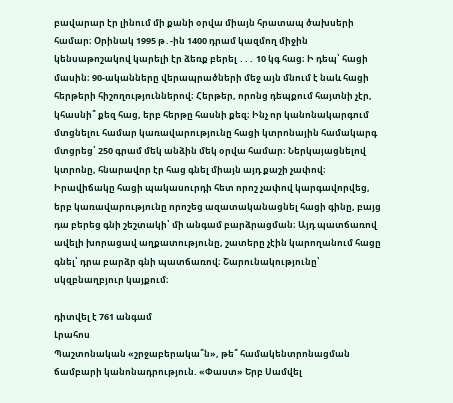բավարար էր լինում մի քանի օրվա միայն հրատապ ծախսերի համար։ Օրինակ 1995 թ․-ին 1400 դրամ կազմող միջին կենսաթոշակով կարելի էր ձեռք բերել ․․․ 10 կգ հաց։ Ի դեպ՝ հացի մասին։ 90-ականները վերապրածների մեջ այն մնում է նաև հացի հերթերի հիշողություններով։ Հերթեր, որոնց դեպքում հայտնի չէր, կհասնի՞ քեզ հաց, երբ հերթը հասնի քեզ։ Ինչ որ կանոնակարգում մտցնելու համար կառավարությունը հացի կտրոնային համակարգ մտցրեց՝ 250 գրամ մեկ անձին մեկ օրվա համար։ Ներկայացնելով կտրոնը, հնարավոր էր հաց գնել միայն այդ քաշի չափով։ Իրավիճակը հացի պակասուրդի հետ որոշ չափով կարգավորվեց, երբ կառավարությունը որոշեց ազատականացնել հացի գինը, բայց դա բերեց գնի շեշտակի՝ մի անգամ բարձրացման։ Այդ պատճառով ավելի խորացավ աղքատությունը, շատերը չէին կարողանում հացը գնել՝ դրա բարձր գնի պատճառով։ Շարունակությունը՝ սկզբնաղբյուր կայքում։

դիտվել է 761 անգամ
Լրահոս
Պաշտոնական «շրջաբերակա՞ն», թե՞ համակենտրոնացման ճամբարի կանոնադրություն. «Փաստ» Երբ Սամվել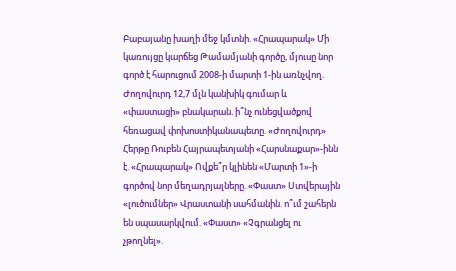Բաբայանը խաղի մեջ կմտնի. «Հրապարակ» Մի կառույցը կարճեց Թամամյանի գործը, մյուսը նոր գործ է հարուցում 2008-ի մարտի 1-ին առնչվող. Ժողովուրդ 12,7 մլն կանխիկ գումար և «փաստացի» բնակարան. ի՞նչ ունեցվածքով հեռացավ փոխոստիկանապետը. «Ժողովուրդ» Հերթը Ռուբեն Հայրապետյանի «Հարսնաքար»-ինն է. «Հրապարակ» Ովքե՞ր կլինեն «Մարտի 1»-ի գործով նոր մեղադրյալները. «Փաստ» Ստվերային «լուծումներ» Վրաստանի սահմանին. ո՞ւմ շահերն են սպասարկվում. «Փաստ» «Չգրանցել ու չթողնել».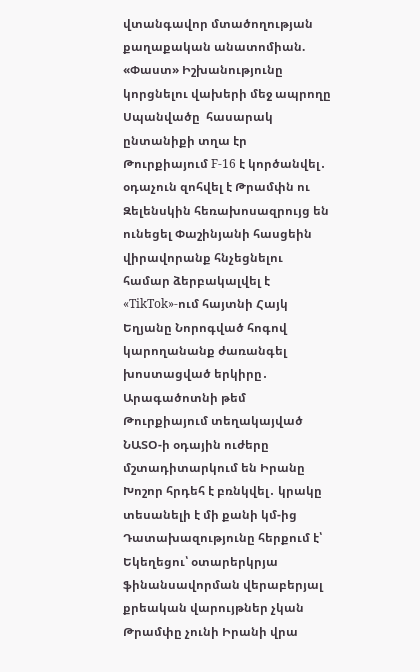վտանգավոր մտածողության քաղաքական անատոմիան. «Փաստ» Իշխանությունը կորցնելու վախերի մեջ ապրողը Սպանվածը  հասարակ ընտանիքի տղա էր Թուրքիայում F-16 է կործանվել․ օդաչուն զոհվել է Թրամփն ու Զելենսկին հեռախոսազրույց են ունեցել Փաշինյանի հասցեին վիրավորանք հնչեցնելու համար ձերբակալվել է «TikTok»-ում հայտնի Հայկ Եղյանը Նորոգված հոգով կարողանանք ժառանգել խոստացված երկիրը․ Արագածոտնի թեմ Թուրքիայում տեղակայված ՆԱՏՕ-ի օդային ուժերը մշտադիտարկում են Իրանը Խոշոր հրդեհ է բռնկվել․ կրակը տեսանելի է մի քանի կմ-ից Դատախազությունը հերքում է՝ Եկեղեցու՝ օտարերկրյա ֆինանսավորման վերաբերյալ քրեական վարույթներ չկան Թրամփը չունի Իրանի վրա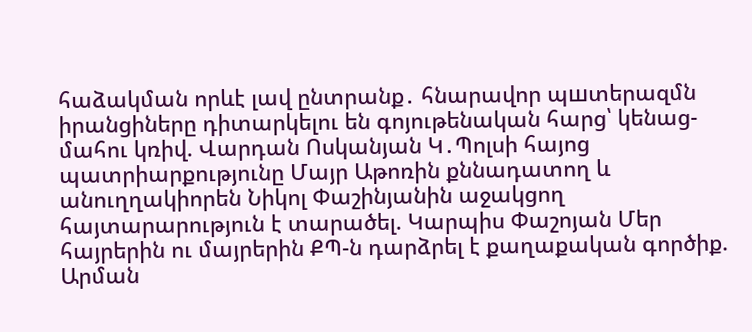հաձակման որևէ լավ ընտրանք․ հնարավոր պшտերազմն իրանցիները դիտարկելու են գոյութենական հարց՝ կենաց-մահու կռիվ. Վարդան Ոսկանյան Կ․Պոլսի հայոց պատրիարքությունը Մայր Աթոռին քննադատող և անուղղակիորեն Նիկոլ Փաշինյանին աջակցող հայտարարություն է տարածել. Կարպիս Փաշոյան Մեր հայրերին ու մայրերին ՔՊ-ն դարձրել է քաղաքական գործիք. Արման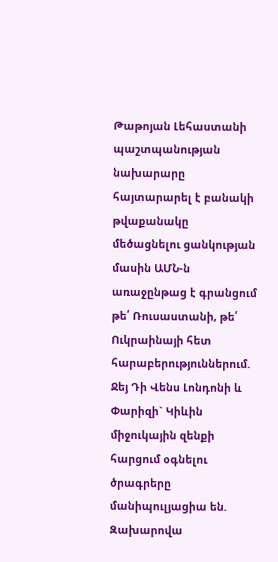Թաթոյան Լեհաստանի պաշտպանության նախարարը հայտարարել է բանակի թվաքանակը մեծացնելու ցանկության մասին ԱՄՆ-ն առաջընթաց է գրանցում թե՛ Ռուսաստանի, թե՛ Ուկրաինայի հետ հարաբերություններում. Ջեյ Դի Վենս Լոնդոնի և Փարիզի` Կիևին միջուկային զենքի հարցում օգնելու ծրագրերը մանիպուլյացիա են. Զախարովա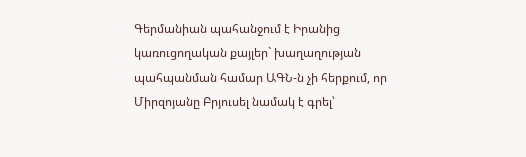Գերմանիան պահանջում է Իրանից կառուցողական քայլեր` խաղաղության պահպանման համար ԱԳՆ-ն չի հերքում, որ Միրզոյանը Բրյուսել նամակ է գրել՝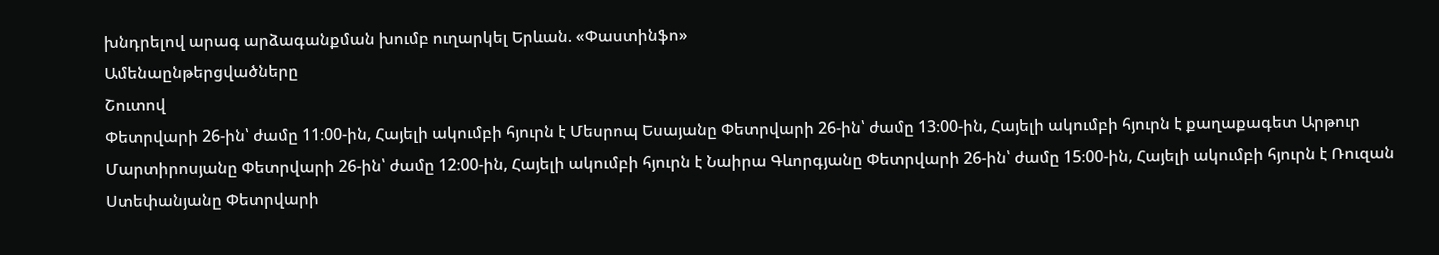խնդրելով արագ արձագանքման խումբ ուղարկել Երևան. «Փաստինֆո»
Ամենաընթերցվածները
Շուտով
Փետրվարի 26-ին՝ ժամը 11։00-ին, Հայելի ակումբի հյուրն է Մեսրոպ Եսայանը Փետրվարի 26-ին՝ ժամը 13։00-ին, Հայելի ակումբի հյուրն է քաղաքագետ Արթուր Մարտիրոսյանը Փետրվարի 26-ին՝ ժամը 12։00-ին, Հայելի ակումբի հյուրն է Նաիրա Գևորգյանը Փետրվարի 26-ին՝ ժամը 15։00-ին, Հայելի ակումբի հյուրն է Ռուզան Ստեփանյանը Փետրվարի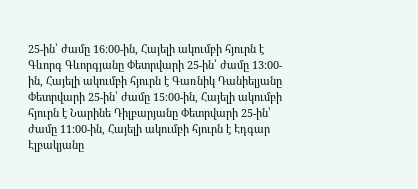25-ին՝ ժամը 16։00-ին, Հայելի ակումբի հյուրն է Գևորգ Գևորգյանը Փետրվարի 25-ին՝ ժամը 13։00-ին, Հայելի ակումբի հյուրն է Գառնիկ Դանիելյանը Փետրվարի 25-ին՝ ժամը 15։00-ին, Հայելի ակումբի հյուրն է Նարինե Դիլբարյանը Փետրվարի 25-ին՝ ժամը 11։00-ին, Հայելի ակումբի հյուրն է Էդգար Էլբակյանը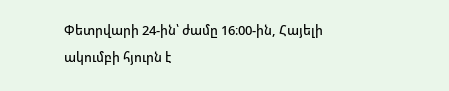Փետրվարի 24-ին՝ ժամը 16։00-ին, Հայելի ակումբի հյուրն է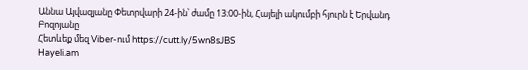Աննա Այվազյանը Փետրվարի 24-ին՝ ժամը 13։00-ին, Հայելի ակումբի հյուրն է Երվանդ Բոզոյանը
Հետևեք մեզ Viber-ում https://cutt.ly/5wn8sJBS
Hayeli.am